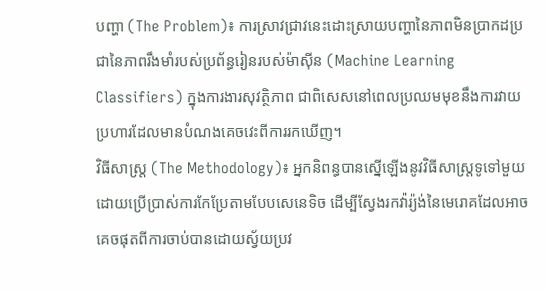បញ្ហា (The Problem)៖ ការស្រាវជ្រាវនេះដោះស្រាយបញ្ហានៃភាពមិនប្រាកដប្រជានៃភាពរឹងមាំរបស់ប្រព័ន្ធរៀនរបស់ម៉ាស៊ីន (Machine Learning Classifiers) ក្នុងការងារសុវត្ថិភាព ជាពិសេសនៅពេលប្រឈមមុខនឹងការវាយប្រហារដែលមានបំណងគេចវេះពីការរកឃើញ។
វិធីសាស្ត្រ (The Methodology)៖ អ្នកនិពន្ធបានស្នើឡើងនូវវិធីសាស្ត្រទូទៅមួយ ដោយប្រើប្រាស់ការកែប្រែតាមបែបសេនេទិច ដើម្បីស្វែងរកវ៉ារ្យ៉ង់នៃមេរោគដែលអាចគេចផុតពីការចាប់បានដោយស្វ័យប្រវ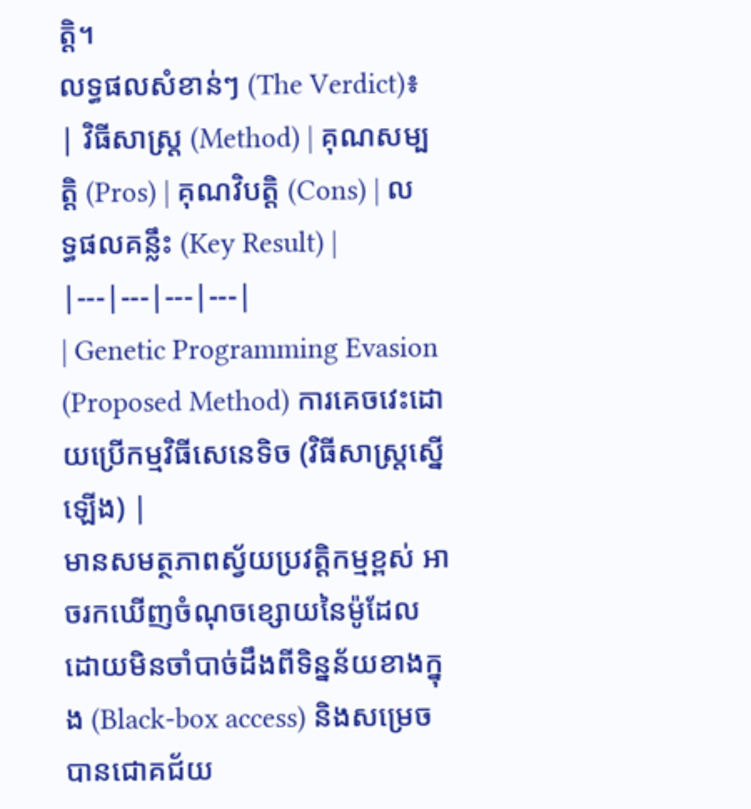ត្តិ។
លទ្ធផលសំខាន់ៗ (The Verdict)៖
| វិធីសាស្ត្រ (Method) | គុណសម្បត្តិ (Pros) | គុណវិបត្តិ (Cons) | លទ្ធផលគន្លឹះ (Key Result) |
|---|---|---|---|
| Genetic Programming Evasion (Proposed Method) ការគេចវេះដោយប្រើកម្មវិធីសេនេទិច (វិធីសាស្ត្រស្នើឡើង) |
មានសមត្ថភាពស្វ័យប្រវត្តិកម្មខ្ពស់ អាចរកឃើញចំណុចខ្សោយនៃម៉ូដែលដោយមិនចាំបាច់ដឹងពីទិន្នន័យខាងក្នុង (Black-box access) និងសម្រេចបានជោគជ័យ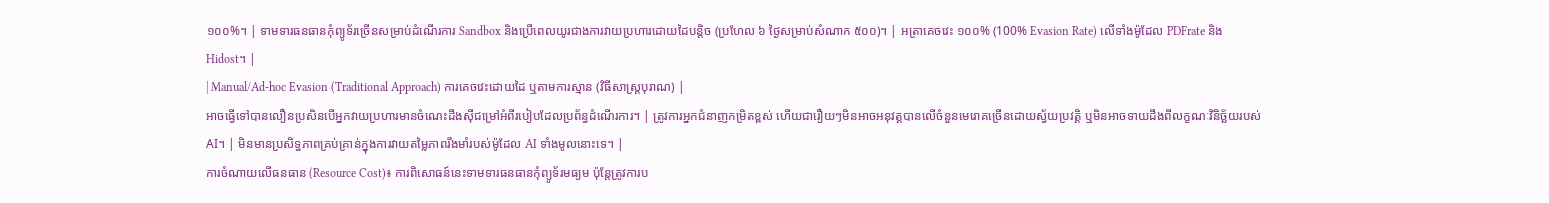១០០%។ | ទាមទារធនធានកុំព្យូទ័រច្រើនសម្រាប់ដំណើរការ Sandbox និងប្រើពេលយូរជាងការវាយប្រហារដោយដៃបន្តិច (ប្រហែល ៦ ថ្ងៃសម្រាប់សំណាក ៥០០)។ | អត្រាគេចវេះ ១០០% (100% Evasion Rate) លើទាំងម៉ូដែល PDFrate និង Hidost។ |
| Manual/Ad-hoc Evasion (Traditional Approach) ការគេចវេះដោយដៃ ឬតាមការស្មាន (វិធីសាស្ត្របុរាណ) |
អាចធ្វើទៅបានលឿនប្រសិនបើអ្នកវាយប្រហារមានចំណេះដឹងស៊ីជម្រៅអំពីរបៀបដែលប្រព័ន្ធដំណើរការ។ | ត្រូវការអ្នកជំនាញកម្រិតខ្ពស់ ហើយជារឿយៗមិនអាចអនុវត្តបានលើចំនួនមេរោគច្រើនដោយស្វ័យប្រវត្តិ ឬមិនអាចទាយដឹងពីលក្ខណៈវិនិច្ឆ័យរបស់ AI។ | មិនមានប្រសិទ្ធភាពគ្រប់គ្រាន់ក្នុងការវាយតម្លៃភាពរឹងមាំរបស់ម៉ូដែល AI ទាំងមូលនោះទេ។ |
ការចំណាយលើធនធាន (Resource Cost)៖ ការពិសោធន៍នេះទាមទារធនធានកុំព្យូទ័រមធ្យម ប៉ុន្តែត្រូវការប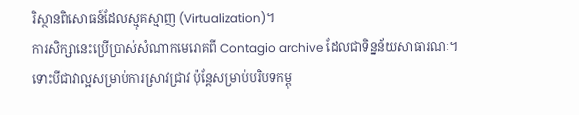រិស្ថានពិសោធន៍ដែលស្មុគស្មាញ (Virtualization)។
ការសិក្សានេះប្រើប្រាស់សំណាកមេរោគពី Contagio archive ដែលជាទិន្នន័យសាធារណៈ។ ទោះបីជាវាល្អសម្រាប់ការស្រាវជ្រាវ ប៉ុន្តែសម្រាប់បរិបទកម្ពុ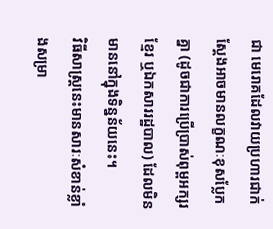ជា មេរោគដែលវាយប្រហារជាក់ស្តែងអាចមានលក្ខណៈខុសប្លែកគ្នា (ដូចជាការប្រើប្រាស់ពុម្ពអក្សរខ្មែរ ឬឯកសាររដ្ឋបាល) ដែលមិនមាននៅក្នុងទិន្នន័យនេះ។
វិធីសាស្ត្រនេះមានសារៈសំខាន់ខ្លាំងសម្រា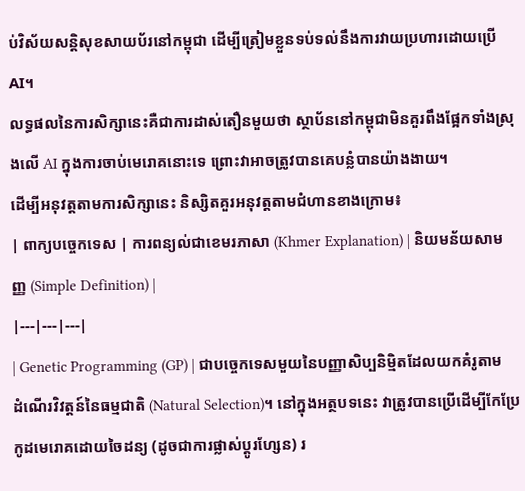ប់វិស័យសន្តិសុខសាយប័រនៅកម្ពុជា ដើម្បីត្រៀមខ្លួនទប់ទល់នឹងការវាយប្រហារដោយប្រើ AI។
លទ្ធផលនៃការសិក្សានេះគឺជាការដាស់តឿនមួយថា ស្ថាប័ននៅកម្ពុជាមិនគួរពឹងផ្អែកទាំងស្រុងលើ AI ក្នុងការចាប់មេរោគនោះទេ ព្រោះវាអាចត្រូវបានគេបន្លំបានយ៉ាងងាយ។
ដើម្បីអនុវត្តតាមការសិក្សានេះ និស្សិតគួរអនុវត្តតាមជំហានខាងក្រោម៖
| ពាក្យបច្ចេកទេស | ការពន្យល់ជាខេមរភាសា (Khmer Explanation) | និយមន័យសាមញ្ញ (Simple Definition) |
|---|---|---|
| Genetic Programming (GP) | ជាបច្ចេកទេសមួយនៃបញ្ញាសិប្បនិម្មិតដែលយកគំរូតាមដំណើរវិវត្តន៍នៃធម្មជាតិ (Natural Selection)។ នៅក្នុងអត្ថបទនេះ វាត្រូវបានប្រើដើម្បីកែប្រែកូដមេរោគដោយចៃដន្យ (ដូចជាការផ្លាស់ប្តូរហ្សែន) រ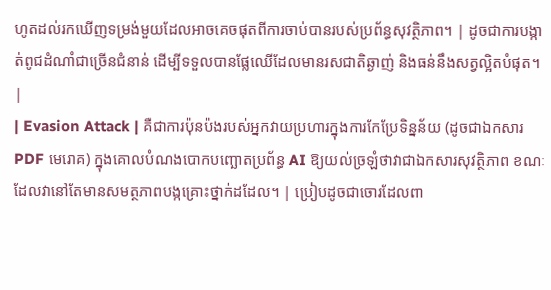ហូតដល់រកឃើញទម្រង់មួយដែលអាចគេចផុតពីការចាប់បានរបស់ប្រព័ន្ធសុវត្ថិភាព។ | ដូចជាការបង្កាត់ពូជដំណាំជាច្រើនជំនាន់ ដើម្បីទទួលបានផ្លែឈើដែលមានរសជាតិឆ្ងាញ់ និងធន់នឹងសត្វល្អិតបំផុត។ |
| Evasion Attack | គឺជាការប៉ុនប៉ងរបស់អ្នកវាយប្រហារក្នុងការកែប្រែទិន្នន័យ (ដូចជាឯកសារ PDF មេរោគ) ក្នុងគោលបំណងបោកបញ្ឆោតប្រព័ន្ធ AI ឱ្យយល់ច្រឡំថាវាជាឯកសារសុវត្ថិភាព ខណៈដែលវានៅតែមានសមត្ថភាពបង្កគ្រោះថ្នាក់ដដែល។ | ប្រៀបដូចជាចោរដែលពា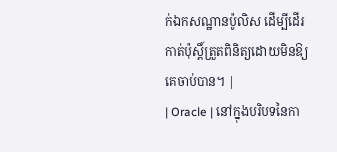ក់ឯកសណ្ឋានប៉ូលិស ដើម្បីដើរកាត់ប៉ុស្តិ៍ត្រួតពិនិត្យដោយមិនឱ្យគេចាប់បាន។ |
| Oracle | នៅក្នុងបរិបទនៃកា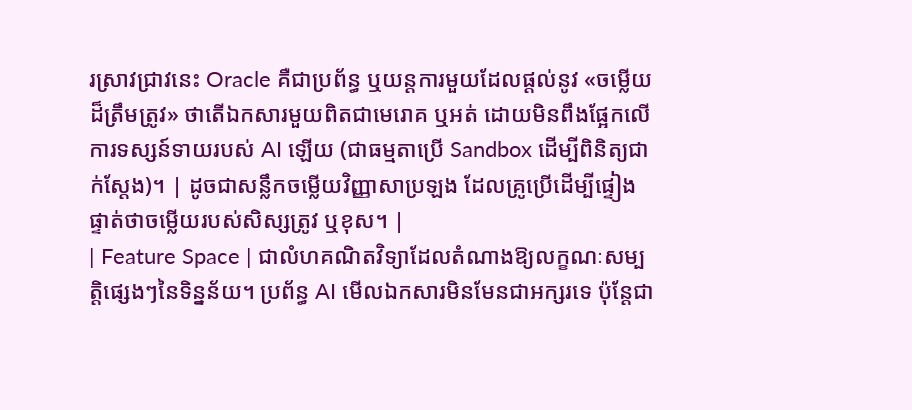រស្រាវជ្រាវនេះ Oracle គឺជាប្រព័ន្ធ ឬយន្តការមួយដែលផ្តល់នូវ «ចម្លើយដ៏ត្រឹមត្រូវ» ថាតើឯកសារមួយពិតជាមេរោគ ឬអត់ ដោយមិនពឹងផ្អែកលើការទស្សន៍ទាយរបស់ AI ឡើយ (ជាធម្មតាប្រើ Sandbox ដើម្បីពិនិត្យជាក់ស្តែង)។ | ដូចជាសន្លឹកចម្លើយវិញ្ញាសាប្រឡង ដែលគ្រូប្រើដើម្បីផ្ទៀងផ្ទាត់ថាចម្លើយរបស់សិស្សត្រូវ ឬខុស។ |
| Feature Space | ជាលំហគណិតវិទ្យាដែលតំណាងឱ្យលក្ខណៈសម្បត្តិផ្សេងៗនៃទិន្នន័យ។ ប្រព័ន្ធ AI មើលឯកសារមិនមែនជាអក្សរទេ ប៉ុន្តែជា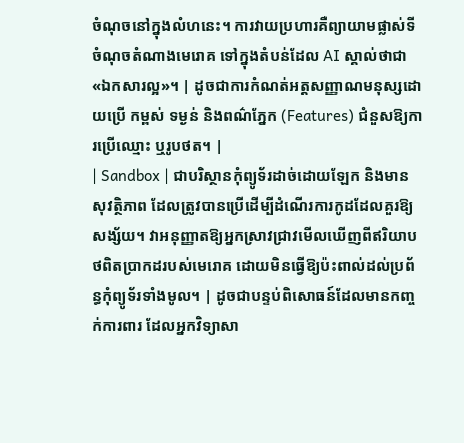ចំណុចនៅក្នុងលំហនេះ។ ការវាយប្រហារគឺព្យាយាមផ្លាស់ទីចំណុចតំណាងមេរោគ ទៅក្នុងតំបន់ដែល AI ស្គាល់ថាជា «ឯកសារល្អ»។ | ដូចជាការកំណត់អត្តសញ្ញាណមនុស្សដោយប្រើ កម្ពស់ ទម្ងន់ និងពណ៌ភ្នែក (Features) ជំនួសឱ្យការប្រើឈ្មោះ ឬរូបថត។ |
| Sandbox | ជាបរិស្ថានកុំព្យូទ័រដាច់ដោយឡែក និងមានសុវត្ថិភាព ដែលត្រូវបានប្រើដើម្បីដំណើរការកូដដែលគួរឱ្យសង្ស័យ។ វាអនុញ្ញាតឱ្យអ្នកស្រាវជ្រាវមើលឃើញពីឥរិយាបថពិតប្រាកដរបស់មេរោគ ដោយមិនធ្វើឱ្យប៉ះពាល់ដល់ប្រព័ន្ធកុំព្យូទ័រទាំងមូល។ | ដូចជាបន្ទប់ពិសោធន៍ដែលមានកញ្ចក់ការពារ ដែលអ្នកវិទ្យាសា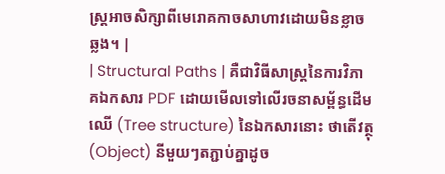ស្ត្រអាចសិក្សាពីមេរោគកាចសាហាវដោយមិនខ្លាចឆ្លង។ |
| Structural Paths | គឺជាវិធីសាស្ត្រនៃការវិភាគឯកសារ PDF ដោយមើលទៅលើរចនាសម្ព័ន្ធដើមឈើ (Tree structure) នៃឯកសារនោះ ថាតើវត្ថុ (Object) នីមួយៗតភ្ជាប់គ្នាដូច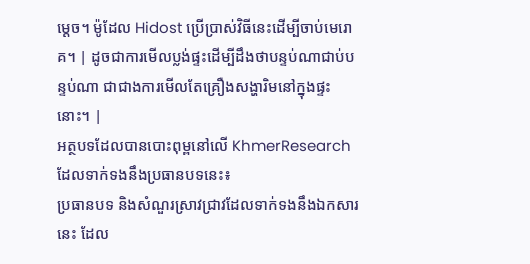ម្តេច។ ម៉ូដែល Hidost ប្រើប្រាស់វិធីនេះដើម្បីចាប់មេរោគ។ | ដូចជាការមើលប្លង់ផ្ទះដើម្បីដឹងថាបន្ទប់ណាជាប់បន្ទប់ណា ជាជាងការមើលតែគ្រឿងសង្ហារិមនៅក្នុងផ្ទះនោះ។ |
អត្ថបទដែលបានបោះពុម្ពនៅលើ KhmerResearch ដែលទាក់ទងនឹងប្រធានបទនេះ៖
ប្រធានបទ និងសំណួរស្រាវជ្រាវដែលទាក់ទងនឹងឯកសារនេះ ដែល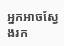អ្នកអាចស្វែងរក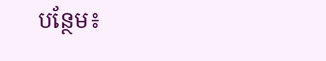បន្ថែម៖